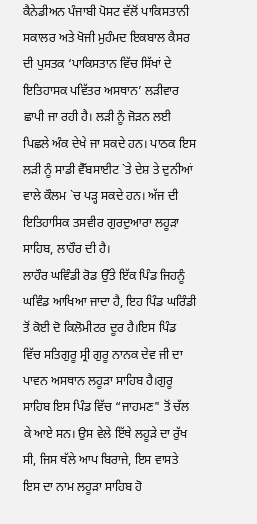ਕੈਨੇਡੀਅਨ ਪੰਜਾਬੀ ਪੋਸਟ ਵੱਲੋਂ ਪਾਕਿਸਤਾਨੀ ਸਕਾਲਰ ਅਤੇ ਖੋਜੀ ਮੁਹੰਮਦ ਇਕਬਾਲ ਕੈਸਰ ਦੀ ਪੁਸਤਕ ‘ਪਾਕਿਸਤਾਨ ਵਿੱਚ ਸਿੱਖਾਂ ਦੇ ਇਤਿਹਾਸਕ ਪਵਿੱਤਰ ਅਸਥਾਨ’ ਲੜੀਵਾਰ ਛਾਪੀ ਜਾ ਰਹੀ ਹੈ। ਲੜੀ ਨੂੰ ਜੋੜਨ ਲਈ ਪਿਛਲੇ ਅੰਕ ਦੇਖੇ ਜਾ ਸਕਦੇ ਹਨ। ਪਾਠਕ ਇਸ ਲੜੀ ਨੂੰ ਸਾਡੀ ਵੈੱਬਸਾਈਟ `ਤੇ ਦੇਸ਼ ਤੇ ਦੁਨੀਆਂ ਵਾਲੇ ਕੌਲਮ `ਚ ਪੜ੍ਹ ਸਕਦੇ ਹਨ। ਅੱਜ ਦੀ ਇਤਿਹਾਸਿਕ ਤਸਵੀਰ ਗੁਰਦੁਆਰਾ ਲਹੂੜਾ ਸਾਹਿਬ, ਲਾਹੌਰ ਦੀ ਹੈ।
ਲਾਹੌਰ ਘਵਿੰਡੀ ਰੋਡ ਉੱਤੇ ਇੱਕ ਪਿੰਡ ਜਿਹਨੂੰ ਘਵਿੰਡ ਆਖਿਆ ਜਾਦਾ ਹੈ, ਇਹ ਪਿੰਡ ਘਰਿੰਡੀ ਤੋਂ ਕੋਈ ਦੋ ਕਿਲੋਮੀਟਰ ਦੂਰ ਹੈ।ਇਸ ਪਿੰਡ ਵਿੱਚ ਸਤਿਗੁਰੂ ਸ੍ਰੀ ਗੁਰੂ ਨਾਨਕ ਦੇਵ ਜੀ ਦਾ ਪਾਵਨ ਅਸਥਾਨ ਲਹੂੜਾ ਸਾਹਿਬ ਹੈ।ਗੁਰੂ ਸਾਹਿਬ ਇਸ ਪਿੰਡ ਵਿੱਚ “ਜਾਹਮਣ" ਤੋਂ ਚੱਲ ਕੇ ਆਏ ਸਨ। ਉਸ ਵੇਲੇ ਇੱਥੇ ਲਹੂੜੇ ਦਾ ਰੁੱਖ ਸੀ, ਜਿਸ ਥੱਲੇ ਆਪ ਬਿਰਾਜੇ, ਇਸ ਵਾਸਤੇ ਇਸ ਦਾ ਨਾਮ ਲਹੂੜਾ ਸਾਹਿਬ ਹੋ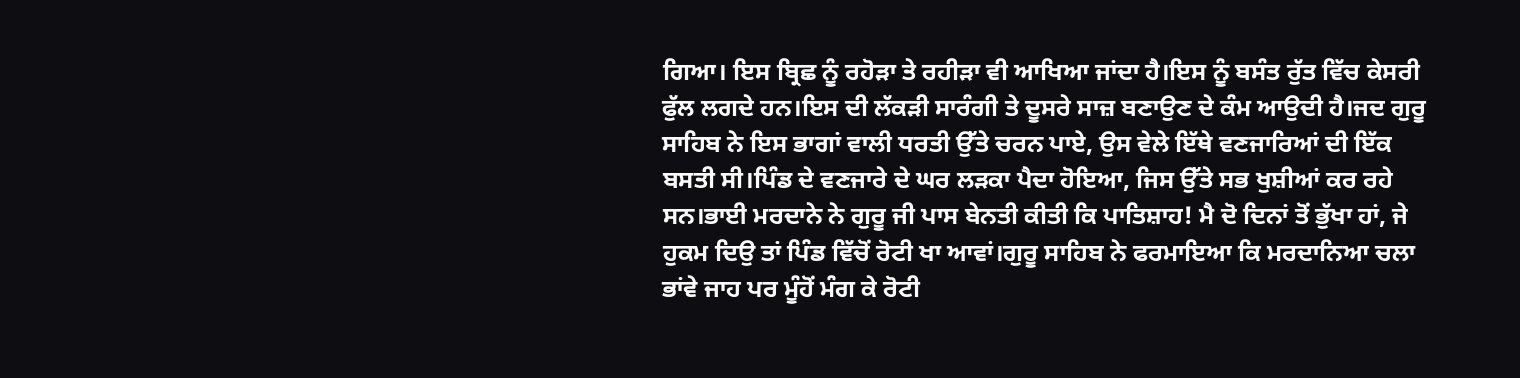ਗਿਆ। ਇਸ ਬ੍ਰਿਛ ਨੂੰ ਰਹੋੜਾ ਤੇ ਰਹੀੜਾ ਵੀ ਆਖਿਆ ਜਾਂਦਾ ਹੈ।ਇਸ ਨੂੰ ਬਸੰਤ ਰੁੱਤ ਵਿੱਚ ਕੇਸਰੀ ਫੁੱਲ ਲਗਦੇ ਹਨ।ਇਸ ਦੀ ਲੱਕੜੀ ਸਾਰੰਗੀ ਤੇ ਦੂਸਰੇ ਸਾਜ਼ ਬਣਾਉਣ ਦੇ ਕੰਮ ਆਉਦੀ ਹੈ।ਜਦ ਗੁਰੂ ਸਾਹਿਬ ਨੇ ਇਸ ਭਾਗਾਂ ਵਾਲੀ ਧਰਤੀ ਉੱਤੇ ਚਰਨ ਪਾਏ, ਉਸ ਵੇਲੇ ਇੱਥੇ ਵਣਜਾਰਿਆਂ ਦੀ ਇੱਕ ਬਸਤੀ ਸੀ।ਪਿੰਡ ਦੇ ਵਣਜਾਰੇ ਦੇ ਘਰ ਲੜਕਾ ਪੈਦਾ ਹੋਇਆ, ਜਿਸ ਉੱਤੇ ਸਭ ਖੁਸ਼ੀਆਂ ਕਰ ਰਹੇ ਸਨ।ਭਾਈ ਮਰਦਾਨੇ ਨੇ ਗੁਰੂ ਜੀ ਪਾਸ ਬੇਨਤੀ ਕੀਤੀ ਕਿ ਪਾਤਿਸ਼ਾਹ! ਮੈ ਦੋ ਦਿਨਾਂ ਤੋਂ ਭੁੱਖਾ ਹਾਂ, ਜੇ ਹੁਕਮ ਦਿਉ ਤਾਂ ਪਿੰਡ ਵਿੱਚੋਂ ਰੋਟੀ ਖਾ ਆਵਾਂ।ਗੁਰੂ ਸਾਹਿਬ ਨੇ ਫਰਮਾਇਆ ਕਿ ਮਰਦਾਨਿਆ ਚਲਾ ਭਾਂਵੇ ਜਾਹ ਪਰ ਮੂੰਹੋਂ ਮੰਗ ਕੇ ਰੋਟੀ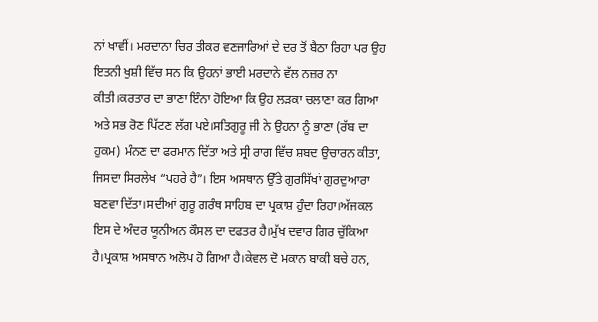ਨਾਂ ਖਾਵੀਂ। ਮਰਦਾਨਾ ਚਿਰ ਤੀਕਰ ਵਣਜਾਰਿਆਂ ਦੇ ਦਰ ਤੋਂ ਬੈਠਾ ਰਿਹਾ ਪਰ ਉਹ ਇਤਨੀ ਖੁਸ਼ੀ ਵਿੱਚ ਸਨ ਕਿ ਉਹਨਾਂ ਭਾਈ ਮਰਦਾਨੇ ਵੱਲ ਨਜ਼ਰ ਨਾ ਕੀਤੀ।ਕਰਤਾਰ ਦਾ ਭਾਣਾ ਇੰਨਾ ਹੋਇਆ ਕਿ ਉਹ ਲੜਕਾ ਚਲਾਣਾ ਕਰ ਗਿਆ ਅਤੇ ਸਭ ਰੋਣ ਪਿੱਟਣ ਲੱਗ ਪਏ।ਸਤਿਗੁਰੂ ਜੀ ਨੇ ਉਹਨਾ ਨੂੰ ਭਾਣਾ (ਰੱਬ ਦਾ ਹੁਕਮ) ਮੰਨਣ ਦਾ ਫਰਮਾਨ ਦਿੱਤਾ ਅਤੇ ਸ੍ਰੀ ਰਾਗ ਵਿੱਚ ਸ਼ਬਦ ਉਚਾਰਨ ਕੀਤਾ, ਜਿਸਦਾ ਸਿਰਲੇਖ “ਪਹਰੇ ਹੈ”। ਇਸ ਅਸਥਾਨ ਉੱਤੇ ਗੁਰਸਿੱਖਾਂ ਗੁਰਦੁਆਰਾ ਬਣਵਾ ਦਿੱਤਾ।ਸਦੀਆਂ ਗੁਰੂ ਗਰੰਥ ਸਾਹਿਬ ਦਾ ਪ੍ਰਕਾਸ਼ ਹੁੰਦਾ ਰਿਹਾ।ਅੱਜਕਲ ਇਸ ਦੇ ਅੰਦਰ ਯੂਨੀਅਨ ਕੌਸਲ ਦਾ ਦਫਤਰ ਹੈ।ਮੁੱਖ ਦਵਾਰ ਗਿਰ ਚੁੱਕਿਆ ਹੈ।ਪ੍ਰਕਾਸ਼ ਅਸਥਾਨ ਅਲੋਪ ਹੋ ਗਿਆ ਹੈ।ਕੇਵਲ ਦੋ ਮਕਾਨ ਬਾਕੀ ਬਚੇ ਹਨ,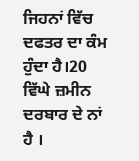ਜਿਹਨਾਂ ਵਿੱਚ ਦਫਤਰ ਦਾ ਕੰਮ ਹੁੰਦਾ ਹੈ।20 ਵਿੱਘੇ ਜ਼ਮੀਨ ਦਰਬਾਰ ਦੇ ਨਾਂ ਹੈ ।